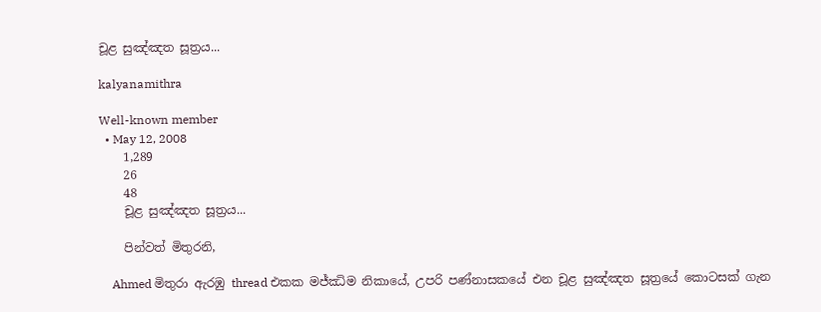චූළ සුඤ්ඤත සූත්‍රය...

kalyanamithra

Well-known member
  • May 12, 2008
    1,289
    26
    48
    චූළ සුඤ්ඤත සූත්‍රය...

    පින්වත් මිතුරනි,

    Ahmed මිතුරා ඇරඹු thread එකක මජ්ඣිම නිකායේ, උපරි පණ්නාසකයේ එන චූළ සුඤ්ඤත සූත්‍රයේ කොටසක් ගැන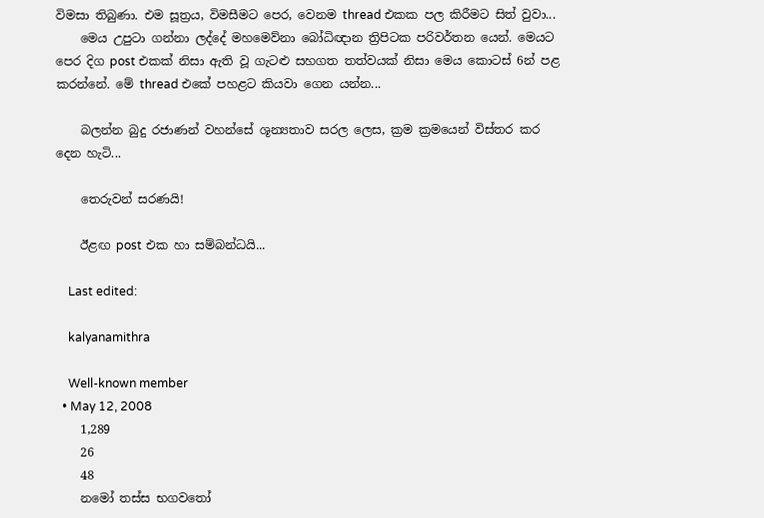විමසා තිබුණා. එම සූත්‍රය, විමසීමට පෙර, වෙනම thread එකක පල කිරීමට සිත් වුවා...
    මෙය උපුටා ගන්නා ලද්දේ මහමෙව්නා බෝධිඥාන ත්‍රිපිටක පරිවර්තන යෙන්. මෙයට පෙර දිග post එකක් නිසා ඇති වූ ගැටළු සහගත තත්වයක් නිසා මෙය කොටස් 6න් පළ කරන්නේ. මේ thread එකේ පහළට කියවා ගෙන යන්න...

    බලන්න බුදු රජාණන් වහන්සේ ශූන්‍යතාව සරල ලෙස, ක්‍රම ක්‍රමයෙන් විස්තර කර දෙන හැටි...

    තෙරුවන් සරණයි!

    ඊළඟ post එක හා සම්බන්ධයි...

    Last edited:

    kalyanamithra

    Well-known member
  • May 12, 2008
    1,289
    26
    48
    නමෝ තස්ස භගවතෝ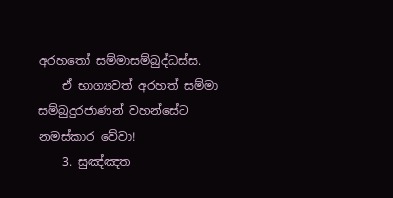අරහතෝ සම්මාසම්බුද්ධස්ස.
    ඒ භාග්‍යවත් අරහත් සම්මා සම්බුදුරජාණන් වහන්සේට නමස්කාර වේවා!
    3. සුඤ්ඤත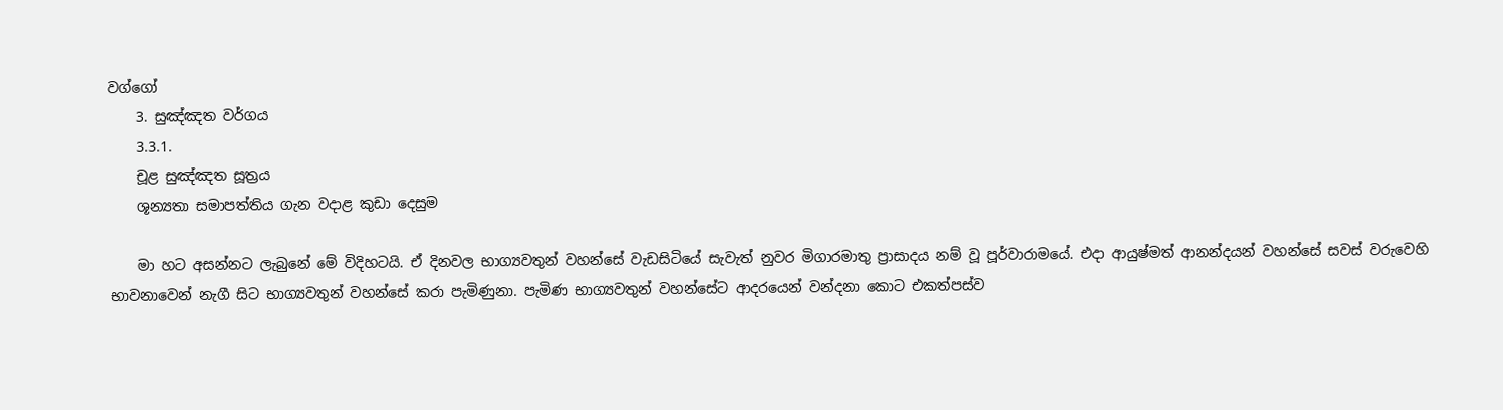වග්ගෝ
    3. සුඤ්ඤත වර්ගය
    3.3.1.
    චූළ සුඤ්ඤත සූත්‍රය
    ශූන්‍යතා සමාපත්තිය ගැන වදාළ කුඩා දෙසුම

    මා හට අසන්නට ලැබුනේ මේ විදිහටයි. ඒ දිනවල භාග්‍යවතුන් වහන්සේ වැඩසිටියේ සැවැත් නුවර මිගාරමාතු ප්‍රාසාදය නම් වූ පූර්වාරාමයේ. එදා ආයුෂ්මත් ආනන්දයන් වහන්සේ සවස් වරුවෙහි භාවනාවෙන් නැගී සිට භාග්‍යවතුන් වහන්සේ කරා පැමිණුනා. පැමිණ භාග්‍යවතුන් වහන්සේට ආදරයෙන් වන්දනා කොට එකත්පස්ව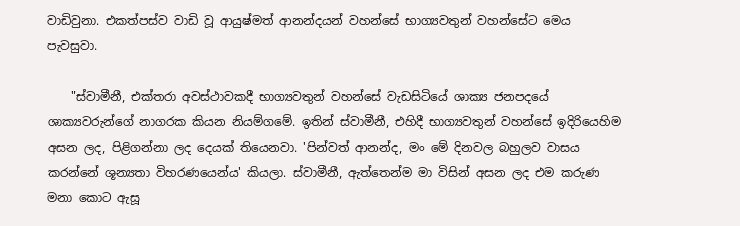වාඩිවුනා. එකත්පස්ව වාඩි වූ ආයුෂ්මත් ආනන්දයන් වහන්සේ භාග්‍යවතුන් වහන්සේට මෙය පැවසුවා.

    "ස්වාමීනී, එක්තරා අවස්ථාවකදී භාග්‍යවතුන් වහන්සේ වැඩසිටියේ ශාක්‍ය ජනපදයේ ශාක්‍යවරුන්ගේ නාගරක කියන නියම්ගමේ. ඉතින් ස්වාමීනී, එහිදී භාග්‍යවතුන් වහන්සේ ඉදිරියෙහිම අසන ලද, පිළිගන්නා ලද දෙයක් තියෙනවා. 'පින්වත් ආනන්ද, මං මේ දිනවල බහුලව වාසය කරන්නේ ශූන්‍යතා විහරණයෙන්ය' කියලා. ස්වාමීනී, ඇත්තෙන්ම මා විසින් අසන ලද එම කරුණ මනා කොට ඇසූ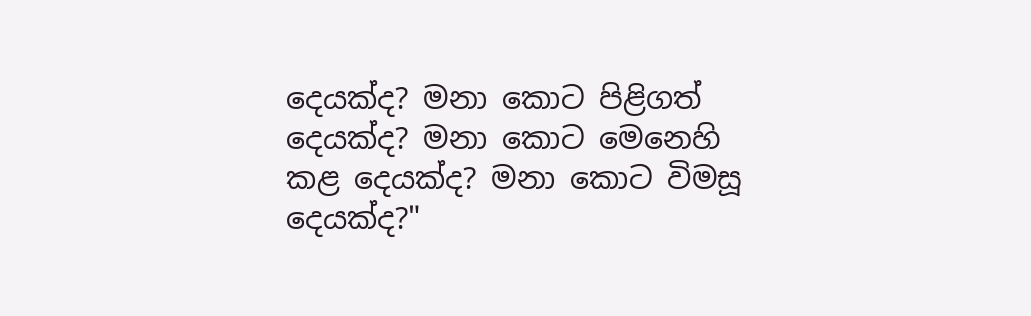දෙයක්ද? මනා කොට පිළිගත් දෙයක්ද? මනා කොට මෙනෙහි කළ දෙයක්ද? මනා කොට විමසූ දෙයක්ද?"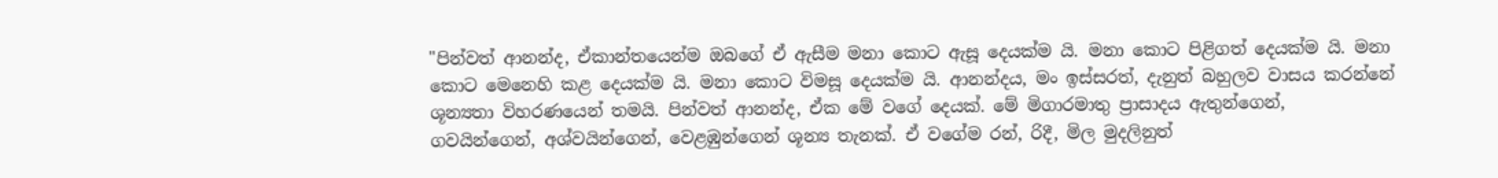"පින්වත් ආනන්ද, ඒකාන්තයෙන්ම ඔබගේ ඒ ඇසීම මනා කොට ඇසූ දෙයක්ම යි. මනා කොට පිළිගත් දෙයක්ම යි. මනා කොට මෙනෙහි කළ දෙයක්ම යි. මනා කොට විමසූ දෙයක්ම යි. ආනන්දය, මං ඉස්සරත්, දැනුත් බහුලව වාසය කරන්නේ ශූන්‍යතා විහරණයෙන් තමයි. පින්වත් ආනන්ද, ඒක මේ වගේ දෙයක්. මේ මිගාරමාතු ප්‍රාසාදය ඇතුන්ගෙන්, ගවයින්ගෙන්, අශ්වයින්ගෙන්, වෙළඹුන්ගෙන් ශූන්‍ය තැනක්. ඒ වගේම රන්, රිදී, මිල මුදලිනුත්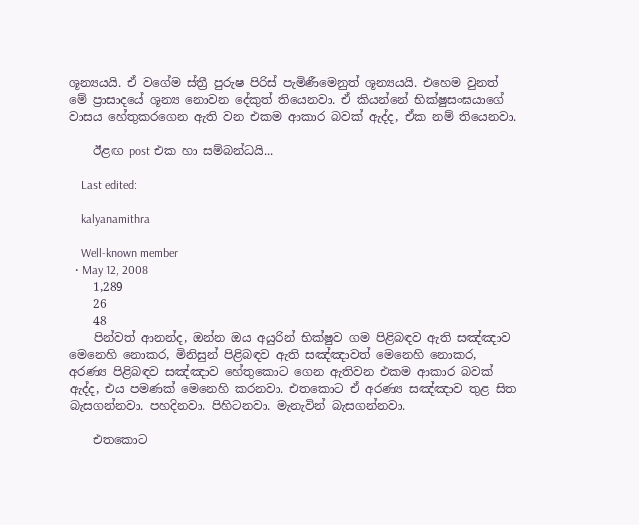ශූන්‍යයයි. ඒ වගේම ස්ත්‍රී පුරුෂ පිරිස් පැමිණීමෙනුත් ශූන්‍යයයි. එහෙම වුනත් මේ ප්‍රාසාදයේ ශූන්‍ය නොවන දේකුත් තියෙනවා. ඒ කියන්නේ භික්ෂුසංඝයාගේ වාසය හේතුකරගෙන ඇති වන එකම ආකාර බවක් ඇද්ද, ඒක නම් තියෙනවා.

    ඊළඟ post එක හා සම්බන්ධයි...

    Last edited:

    kalyanamithra

    Well-known member
  • May 12, 2008
    1,289
    26
    48
    පින්වත් ආනන්ද, ඔන්න ඔය අයුරින් භික්ෂුව ගම පිළිබඳව ඇති සඤ්ඤාව මෙනෙහි නොකර, මිනිසුන් පිළිබඳව ඇති සඤ්ඤාවත් මෙනෙහි නොකර, අරණ්‍ය පිළිබඳව සඤ්ඤාව හේතුකොට ගෙන ඇතිවන එකම ආකාර බවක් ඇද්ද, එය පමණක් මෙනෙහි කරනවා. එතකොට ඒ අරණ්‍ය සඤ්ඤාව තුළ සිත බැසගන්නවා. පහදිනවා. පිහිටනවා. මැනැවින් බැසගන්නවා.

    එතකොට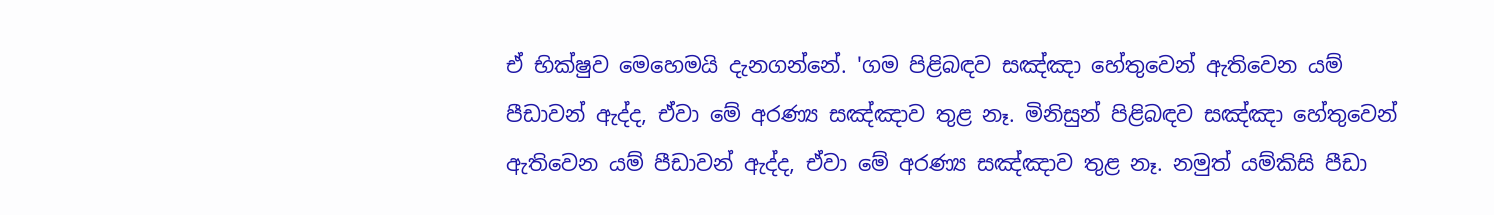ඒ භික්ෂුව මෙහෙමයි දැනගන්නේ. 'ගම පිළිබඳව සඤ්ඤා හේතුවෙන් ඇතිවෙන යම් පීඩාවන් ඇද්ද, ඒවා මේ අරණ්‍ය සඤ්ඤාව තුළ නෑ. මිනිසුන් පිළිබඳව සඤ්ඤා හේතුවෙන් ඇතිවෙන යම් පීඩාවන් ඇද්ද, ඒවා මේ අරණ්‍ය සඤ්ඤාව තුළ නෑ. නමුත් යම්කිසි පීඩා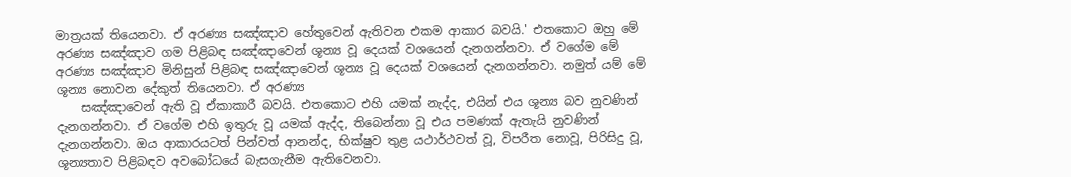මාත්‍රයක් තියෙනවා. ඒ අරණ්‍ය සඤ්ඤාව හේතුවෙන් ඇතිවන එකම ආකාර බවයි.' එතකොට ඔහු මේ අරණ්‍ය සඤ්ඤාව ගම පිළිබඳ සඤ්ඤාවෙන් ශූන්‍ය වූ දෙයක් වශයෙන් දැනගන්නවා. ඒ වගේම මේ අරණ්‍ය සඤ්ඤාව මිනිසුන් පිළිබඳ සඤ්ඤාවෙන් ශූන්‍ය වූ දෙයක් වශයෙන් දැනගන්නවා. නමුත් යම් මේ ශූන්‍ය නොවන දේකුත් තියෙනවා. ඒ අරණ්‍ය
    සඤ්ඤාවෙන් ඇති වූ ඒකාකාරී බවයි. එතකොට එහි යමක් නැද්ද, එයින් එය ශූන්‍ය බව නුවණින් දැනගන්නවා. ඒ වගේම එහි ඉතුරු වූ යමක් ඇද්ද, තිබෙන්නා වූ එය පමණක් ඇතැයි නුවණින් දැනගන්නවා. ඔය ආකාරයටත් පින්වත් ආනන්ද, භික්ෂුව තුළ යථාර්ථවත් වූ, විපරීත නොවූ, පිරිසිදු වූ, ශූන්‍යතාව පිළිබඳව අවබෝධයේ බැසගැනීම ඇතිවෙනවා.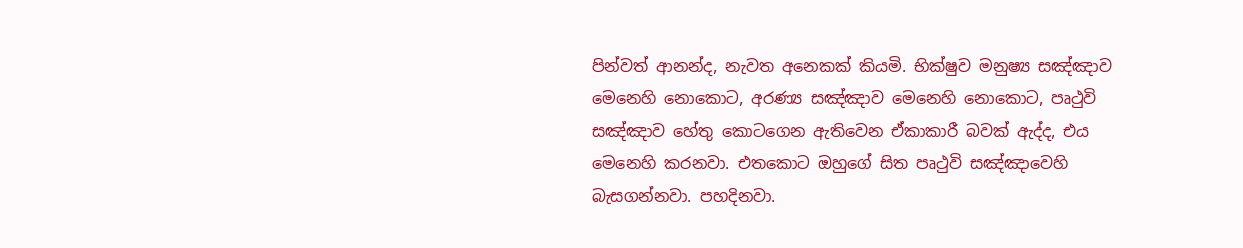පින්වත් ආනන්ද, නැවත අනෙකක් කියමි. භික්ෂුව මනුෂ්‍ය සඤ්ඤාව මෙනෙහි නොකොට, අරණ්‍ය සඤ්ඤාව මෙනෙහි නොකොට, පෘථුවි සඤ්ඤාව හේතු කොටගෙන ඇතිවෙන ඒකාකාරී බවක් ඇද්ද, එය මෙනෙහි කරනවා. එතකොට ඔහුගේ සිත පෘථුවි සඤ්ඤාවෙහි බැසගන්නවා. පහදිනවා.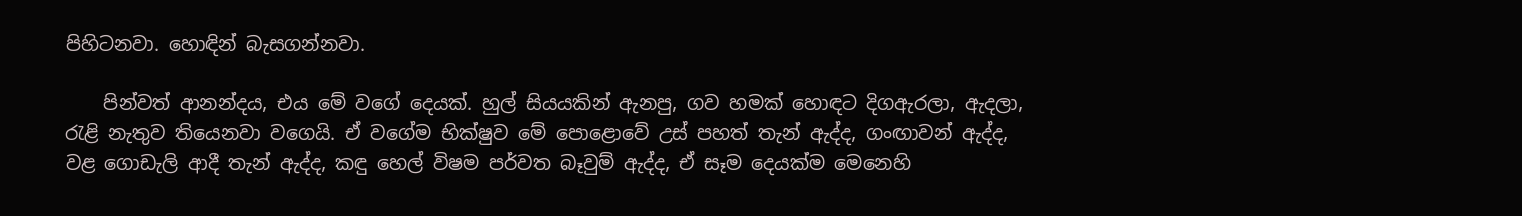පිහිටනවා. හොඳින් බැසගන්නවා.

    පින්වත් ආනන්දය, එය මේ වගේ දෙයක්. හුල් සියයකින් ඇනපු, ගව හමක් හොඳට දිගඇරලා, ඇදලා, රැළි නැතුව තියෙනවා වගෙයි. ඒ වගේම භික්ෂුව මේ පොළොවේ උස් පහත් තැන් ඇද්ද, ගංඟාවන් ඇද්ද, වළ ගොඩැලි ආදී තැන් ඇද්ද, කඳු හෙල් විෂම පර්වත බෑවුම් ඇද්ද, ඒ සෑම දෙයක්ම මෙනෙහි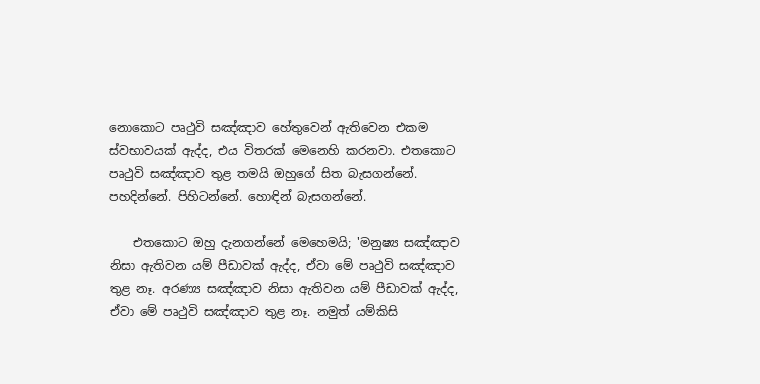නොකොට පෘථුවි සඤ්ඤාව හේතුවෙන් ඇතිවෙන එකම ස්වභාවයක් ඇද්ද, එය විතරක් මෙනෙහි කරනවා. එතකොට පෘථුවි සඤ්ඤාව තුළ තමයි ඔහුගේ සිත බැසගන්නේ. පහදින්නේ. පිහිටන්නේ. හොඳින් බැසගන්නේ.

    එතකොට ඔහු දැනගන්නේ මෙහෙමයි; 'මනුෂ්‍ය සඤ්ඤාව නිසා ඇතිවන යම් පීඩාවක් ඇද්ද, ඒවා මේ පෘථුවි සඤ්ඤාව තුළ නෑ. අරණ්‍ය සඤ්ඤාව නිසා ඇතිවන යම් පීඩාවක් ඇද්ද, ඒවා මේ පෘථුවි සඤ්ඤාව තුළ නෑ. නමුත් යම්කිසි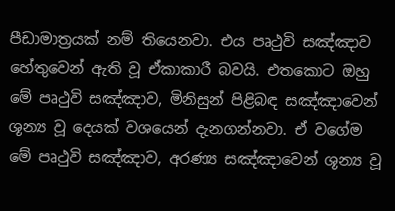පීඩාමාත්‍රයක් නම් තියෙනවා. එය පෘථුවි සඤ්ඤාව හේතුවෙන් ඇති වූ ඒකාකාරී බවයි. එතකොට ඔහු මේ පෘථුවි සඤ්ඤාව, මිනිසුන් පිළිබඳ සඤ්ඤාවෙන් ශූන්‍ය වූ දෙයක් වශයෙන් දැනගන්නවා. ඒ වගේම මේ පෘථුවි සඤ්ඤාව, අරණ්‍ය සඤ්ඤාවෙන් ශූන්‍ය වූ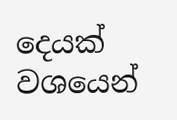දෙයක් වශයෙන්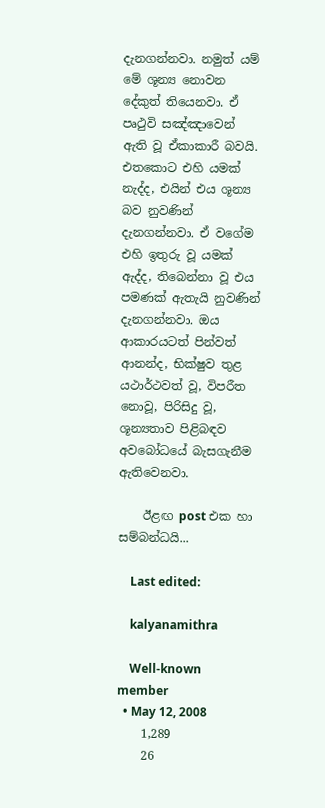දැනගන්නවා. නමුත් යම් මේ ශූන්‍ය නොවන දේකුත් තියෙනවා. ඒ පෘථුවි සඤ්ඤාවෙන් ඇති වූ ඒකාකාරී බවයි. එතකොට එහි යමක් නැද්ද, එයින් එය ශූන්‍ය බව නුවණින් දැනගන්නවා. ඒ වගේම එහි ඉතුරු වූ යමක් ඇද්ද, තිබෙන්නා වූ එය පමණක් ඇතැයි නුවණින් දැනගන්නවා. ඔය ආකාරයටත් පින්වත් ආනන්ද, භික්ෂුව තුළ යථාර්ථවත් වූ, විපරීත නොවූ, පිරිසිදු වූ, ශූන්‍යතාව පිළිබඳව අවබෝධයේ බැසගැනීම ඇතිවෙනවා.

    ඊළඟ post එක හා සම්බන්ධයි...

    Last edited:

    kalyanamithra

    Well-known member
  • May 12, 2008
    1,289
    26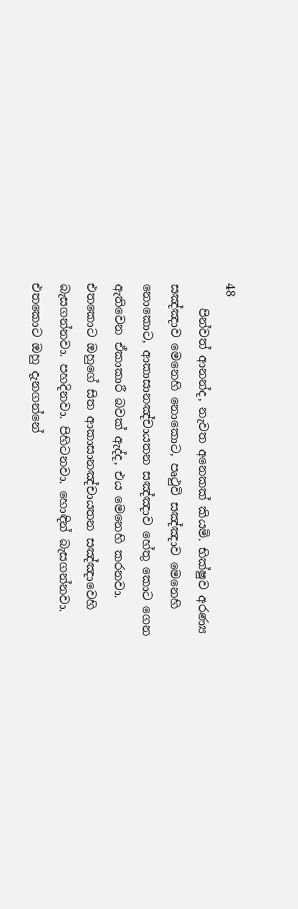48
    පින්වත් ආනන්ද, නැවත අනෙකක් කියමි. භික්ෂුව අරණ්‍ය සඤ්ඤාව මෙනෙහි නොකොට, පෘථුවි සඤ්ඤාව මෙනෙහි නොකොට, ආකාසානඤ්චායතන සඤ්ඤාව හේතු කොට ගෙන ඇතිවෙන ඒකාකාරී බවක් ඇද්ද, එය මෙනෙහි කරනවා. එතකොට ඔහුගේ සිත ආකාසානඤ්චායතන සඤ්ඤාවෙහි බැසගන්නවා. පහදිනවා. පිහිටනවා. හොඳින් බැසගන්නවා. එතකොට ඔහු දැනගන්නේ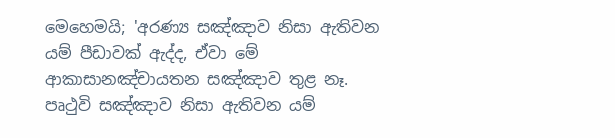මෙහෙමයි; 'අරණ්‍ය සඤ්ඤාව නිසා ඇතිවන යම් පීඩාවක් ඇද්ද, ඒවා මේ ආකාසානඤ්චායතන සඤ්ඤාව තුළ නෑ. පෘථුවි සඤ්ඤාව නිසා ඇතිවන යම්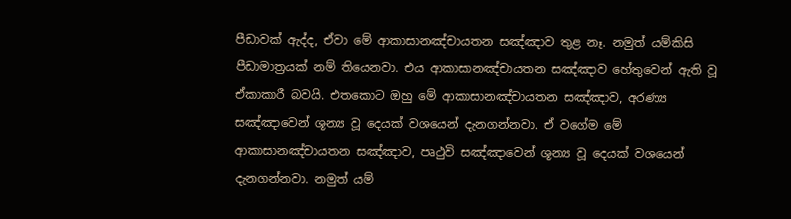පීඩාවක් ඇද්ද, ඒවා මේ ආකාසානඤ්චායතන සඤ්ඤාව තුළ නෑ. නමුත් යම්කිසි පීඩාමාත්‍රයක් නම් තියෙනවා. එය ආකාසානඤ්චායතන සඤ්ඤාව හේතුවෙන් ඇති වූ ඒකාකාරී බවයි. එතකොට ඔහු මේ ආකාසානඤ්චායතන සඤ්ඤාව, අරණ්‍ය සඤ්ඤාවෙන් ශූන්‍ය වූ දෙයක් වශයෙන් දැනගන්නවා. ඒ වගේම මේ ආකාසානඤ්චායතන සඤ්ඤාව, පෘථුවි සඤ්ඤාවෙන් ශූන්‍ය වූ දෙයක් වශයෙන් දැනගන්නවා. නමුත් යම්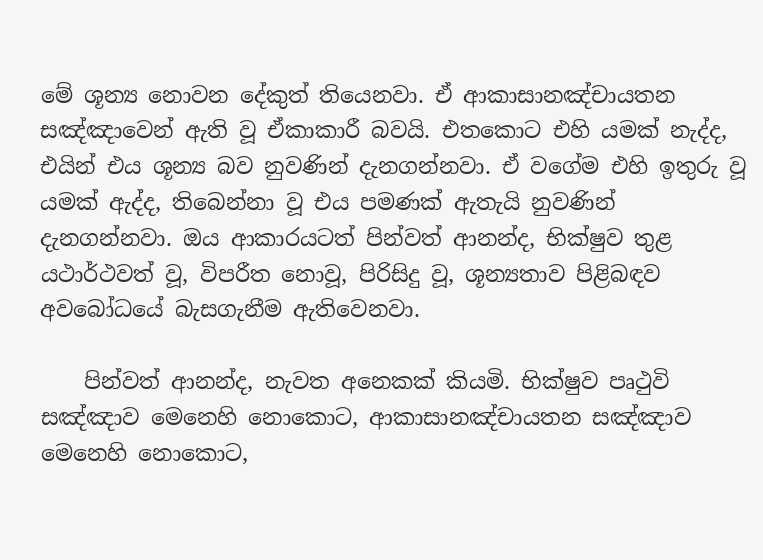මේ ශූන්‍ය නොවන දේකුත් තියෙනවා. ඒ ආකාසානඤ්චායතන සඤ්ඤාවෙන් ඇති වූ ඒකාකාරී බවයි. එතකොට එහි යමක් නැද්ද, එයින් එය ශූන්‍ය බව නුවණින් දැනගන්නවා. ඒ වගේම එහි ඉතුරු වූ යමක් ඇද්ද, තිබෙන්නා වූ එය පමණක් ඇතැයි නුවණින් දැනගන්නවා. ඔය ආකාරයටත් පින්වත් ආනන්ද, භික්ෂුව තුළ යථාර්ථවත් වූ, විපරීත නොවූ, පිරිසිදු වූ, ශූන්‍යතාව පිළිබඳව අවබෝධයේ බැසගැනීම ඇතිවෙනවා.

    පින්වත් ආනන්ද, නැවත අනෙකක් කියමි. භික්ෂුව පෘථුවි සඤ්ඤාව මෙනෙහි නොකොට, ආකාසානඤ්චායතන සඤ්ඤාව මෙනෙහි නොකොට,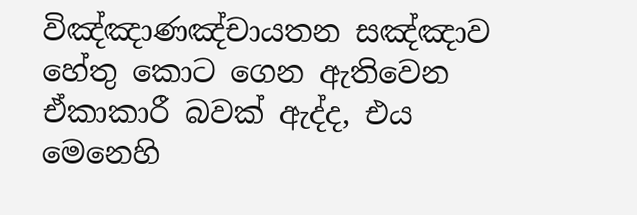විඤ්ඤාණඤ්චායතන සඤ්ඤාව හේතු කොට ගෙන ඇතිවෙන ඒකාකාරී බවක් ඇද්ද, එය මෙනෙහි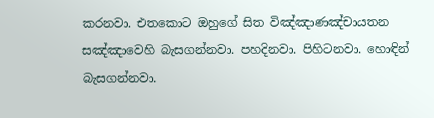කරනවා. එතකොට ඔහුගේ සිත විඤ්ඤාණඤ්චායතන සඤ්ඤාවෙහි බැසගන්නවා. පහදිනවා. පිහිටනවා. හොඳින් බැසගන්නවා.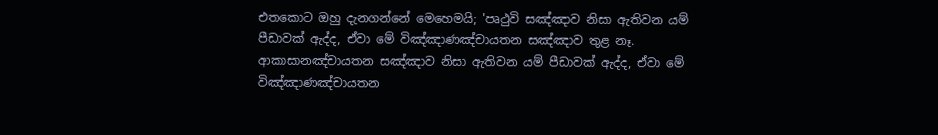එතකොට ඔහු දැනගන්නේ මෙහෙමයි; 'පෘථුවි සඤ්ඤාව නිසා ඇතිවන යම් පීඩාවක් ඇද්ද, ඒවා මේ විඤ්ඤාණඤ්චායතන සඤ්ඤාව තුළ නෑ. ආකාසානඤ්චායතන සඤ්ඤාව නිසා ඇතිවන යම් පීඩාවක් ඇද්ද, ඒවා මේ විඤ්ඤාණඤ්චායතන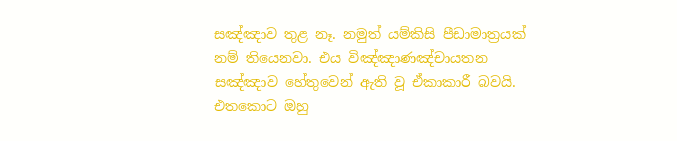සඤ්ඤාව තුළ නෑ. නමුත් යම්කිසි පීඩාමාත්‍රයක් නම් තියෙනවා. එය විඤ්ඤාණඤ්චායතන සඤ්ඤාව හේතුවෙන් ඇති වූ ඒකාකාරී බවයි. එතකොට ඔහු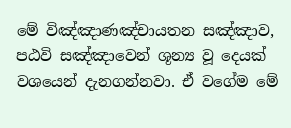මේ විඤ්ඤාණඤ්චායතන සඤ්ඤාව, පඨවි සඤ්ඤාවෙන් ශූන්‍ය වූ දෙයක් වශයෙන් දැනගන්නවා. ඒ වගේම මේ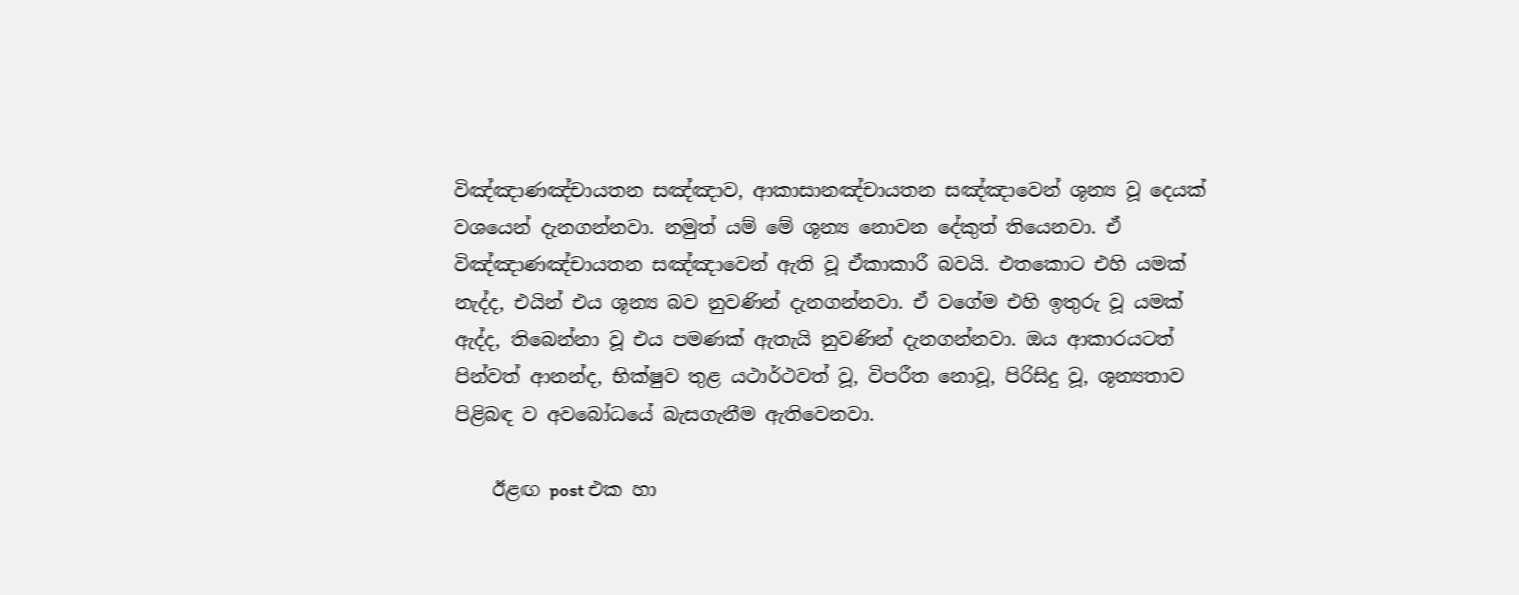විඤ්ඤාණඤ්චායතන සඤ්ඤාව, ආකාසානඤ්චායතන සඤ්ඤාවෙන් ශූන්‍ය වූ දෙයක් වශයෙන් දැනගන්නවා. නමුත් යම් මේ ශූන්‍ය නොවන දේකුත් තියෙනවා. ඒ විඤ්ඤාණඤ්චායතන සඤ්ඤාවෙන් ඇති වූ ඒකාකාරී බවයි. එතකොට එහි යමක් නැද්ද, එයින් එය ශූන්‍ය බව නුවණින් දැනගන්නවා. ඒ වගේම එහි ඉතුරු වූ යමක් ඇද්ද, තිබෙන්නා වූ එය පමණක් ඇතැයි නුවණින් දැනගන්නවා. ඔය ආකාරයටත් පින්වත් ආනන්ද, භික්ෂුව තුළ යථාර්ථවත් වූ, විපරීත නොවූ, පිරිසිදු වූ, ශූන්‍යතාව පිළිබඳ ව අවබෝධයේ බැසගැනීම ඇතිවෙනවා.

    ඊළඟ post එක හා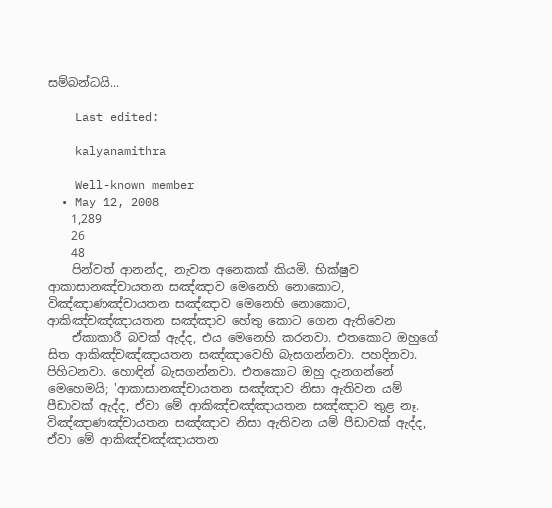සම්බන්ධයි...

    Last edited:

    kalyanamithra

    Well-known member
  • May 12, 2008
    1,289
    26
    48
    පින්වත් ආනන්ද, නැවත අනෙකක් කියමි. භික්ෂුව ආකාසානඤ්චායතන සඤ්ඤාව මෙනෙහි නොකොට, විඤ්ඤාණඤ්චායතන සඤ්ඤාව මෙනෙහි නොකොට, ආකිඤ්චඤ්ඤායතන සඤ්ඤාව හේතු කොට ගෙන ඇතිවෙන
    ඒකාකාරී බවක් ඇද්ද, එය මෙනෙහි කරනවා. එතකොට ඔහුගේ සිත ආකිඤ්චඤ්ඤායතන සඤ්ඤාවෙහි බැසගන්නවා. පහදිනවා. පිහිටනවා. හොඳින් බැසගන්නවා. එතකොට ඔහු දැනගන්නේ මෙහෙමයි; 'ආකාසානඤ්චායතන සඤ්ඤාව නිසා ඇතිවන යම් පීඩාවක් ඇද්ද, ඒවා මේ ආකිඤ්චඤ්ඤායතන සඤ්ඤාව තුළ නෑ. විඤ්ඤාණඤ්චායතන සඤ්ඤාව නිසා ඇතිවන යම් පීඩාවක් ඇද්ද, ඒවා මේ ආකිඤ්චඤ්ඤායතන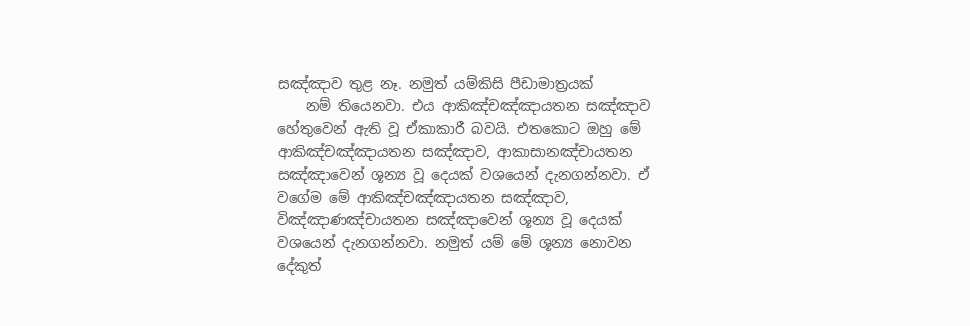සඤ්ඤාව තුළ නෑ. නමුත් යම්කිසි පීඩාමාත්‍රයක්
    නම් තියෙනවා. එය ආකිඤ්චඤ්ඤායතන සඤ්ඤාව හේතුවෙන් ඇති වූ ඒකාකාරී බවයි. එතකොට ඔහු මේ ආකිඤ්චඤ්ඤායතන සඤ්ඤාව, ආකාසානඤ්චායතන සඤ්ඤාවෙන් ශූන්‍ය වූ දෙයක් වශයෙන් දැනගන්නවා. ඒ වගේම මේ ආකිඤ්චඤ්ඤායතන සඤ්ඤාව, විඤ්ඤාණඤ්චායතන සඤ්ඤාවෙන් ශූන්‍ය වූ දෙයක් වශයෙන් දැනගන්නවා. නමුත් යම් මේ ශූන්‍ය නොවන දේකුත්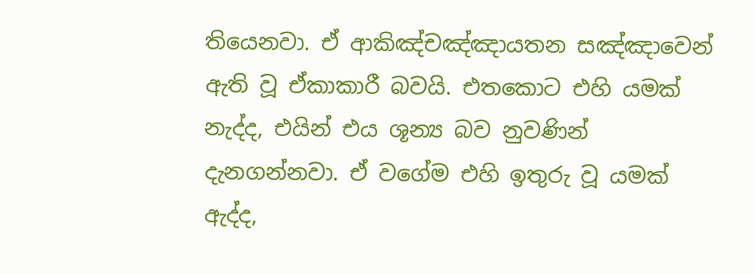තියෙනවා. ඒ ආකිඤ්චඤ්ඤායතන සඤ්ඤාවෙන් ඇති වූ ඒකාකාරී බවයි. එතකොට එහි යමක් නැද්ද, එයින් එය ශූන්‍ය බව නුවණින් දැනගන්නවා. ඒ වගේම එහි ඉතුරු වූ යමක් ඇද්ද,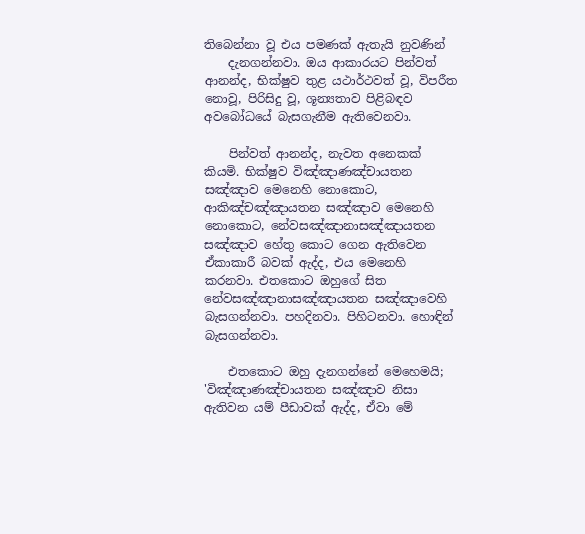තිබෙන්නා වූ එය පමණක් ඇතැයි නුවණින්
    දැනගන්නවා. ඔය ආකාරයට පින්වත් ආනන්ද, භික්ෂුව තුළ යථාර්ථවත් වූ, විපරීත නොවූ, පිරිසිදු වූ, ශූන්‍යතාව පිළිබඳව අවබෝධයේ බැසගැනීම ඇතිවෙනවා.

    පින්වත් ආනන්ද, නැවත අනෙකක් කියමි. භික්ෂුව විඤ්ඤාණඤ්චායතන සඤ්ඤාව මෙනෙහි නොකොට, ආකිඤ්චඤ්ඤායතන සඤ්ඤාව මෙනෙහි නොකොට, නේවසඤ්ඤානාසඤ්ඤායතන සඤ්ඤාව හේතු කොට ගෙන ඇතිවෙන ඒකාකාරී බවක් ඇද්ද, එය මෙනෙහි කරනවා. එතකොට ඔහුගේ සිත නේවසඤ්ඤානාසඤ්ඤායතන සඤ්ඤාවෙහි බැසගන්නවා. පහදිනවා. පිහිටනවා. හොඳින් බැසගන්නවා.

    එතකොට ඔහු දැනගන්නේ මෙහෙමයි; 'විඤ්ඤාණඤ්චායතන සඤ්ඤාව නිසා ඇතිවන යම් පීඩාවක් ඇද්ද, ඒවා මේ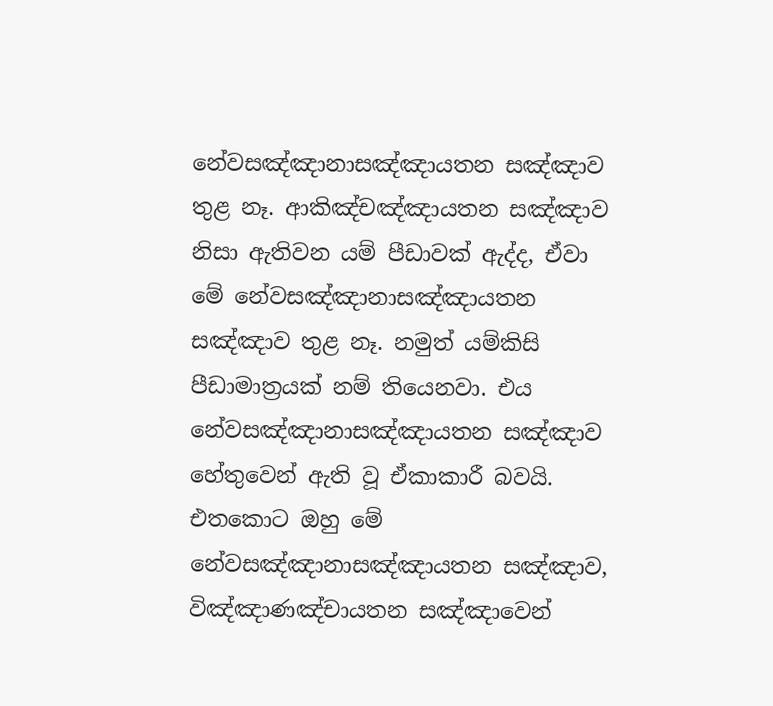නේවසඤ්ඤානාසඤ්ඤායතන සඤ්ඤාව තුළ නෑ. ආකිඤ්චඤ්ඤායතන සඤ්ඤාව නිසා ඇතිවන යම් පීඩාවක් ඇද්ද, ඒවා මේ නේවසඤ්ඤානාසඤ්ඤායතන සඤ්ඤාව තුළ නෑ. නමුත් යම්කිසි පීඩාමාත්‍රයක් නම් තියෙනවා. එය නේවසඤ්ඤානාසඤ්ඤායතන සඤ්ඤාව හේතුවෙන් ඇති වූ ඒකාකාරී බවයි. එතකොට ඔහු මේ නේවසඤ්ඤානාසඤ්ඤායතන සඤ්ඤාව, විඤ්ඤාණඤ්චායතන සඤ්ඤාවෙන්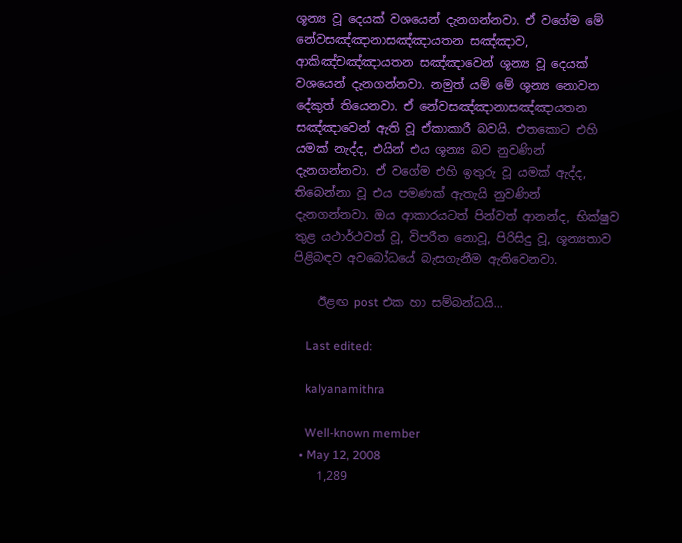ශූන්‍ය වූ දෙයක් වශයෙන් දැනගන්නවා. ඒ වගේම මේ නේවසඤ්ඤානාසඤ්ඤායතන සඤ්ඤාව, ආකිඤ්චඤ්ඤායතන සඤ්ඤාවෙන් ශූන්‍ය වූ දෙයක් වශයෙන් දැනගන්නවා. නමුත් යම් මේ ශූන්‍ය නොවන දේකුත් තියෙනවා. ඒ නේවසඤ්ඤානාසඤ්ඤායතන සඤ්ඤාවෙන් ඇති වූ ඒකාකාරී බවයි. එතකොට එහි යමක් නැද්ද, එයින් එය ශූන්‍ය බව නුවණින් දැනගන්නවා. ඒ වගේම එහි ඉතුරු වූ යමක් ඇද්ද, තිබෙන්නා වූ එය පමණක් ඇතැයි නුවණින් දැනගන්නවා. ඔය ආකාරයටත් පින්වත් ආනන්ද, භික්ෂුව තුළ යථාර්ථවත් වූ, විපරීත නොවූ, පිරිසිදු වූ, ශූන්‍යතාව පිළිබඳව අවබෝධයේ බැසගැනීම ඇතිවෙනවා.

    ඊළඟ post එක හා සම්බන්ධයි...

    Last edited:

    kalyanamithra

    Well-known member
  • May 12, 2008
    1,289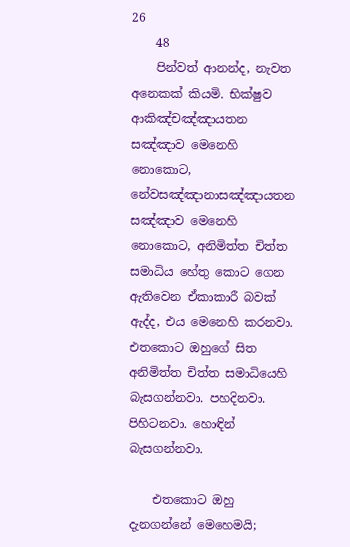26
    48
    පින්වත් ආනන්ද, නැවත අනෙකක් කියමි. භික්ෂුව ආකිඤ්චඤ්ඤායතන සඤ්ඤාව මෙනෙහි නොකොට, නේවසඤ්ඤානාසඤ්ඤායතන සඤ්ඤාව මෙනෙහි නොකොට, අනිමිත්ත චිත්ත සමාධිය හේතු කොට ගෙන ඇතිවෙන ඒකාකාරී බවක් ඇද්ද, එය මෙනෙහි කරනවා. එතකොට ඔහුගේ සිත අනිමිත්ත චිත්ත සමාධියෙහි බැසගන්නවා. පහදිනවා. පිහිටනවා. හොඳින් බැසගන්නවා.

    එතකොට ඔහු දැනගන්නේ මෙහෙමයි;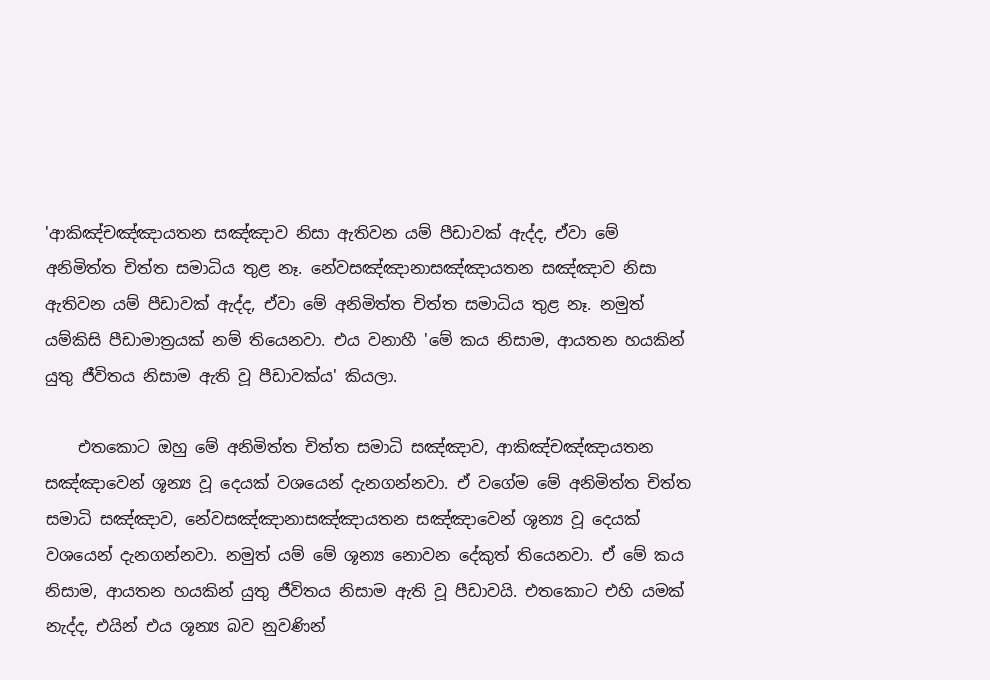'ආකිඤ්චඤ්ඤායතන සඤ්ඤාව නිසා ඇතිවන යම් පීඩාවක් ඇද්ද, ඒවා මේ අනිමිත්ත චිත්ත සමාධිය තුළ නෑ. නේවසඤ්ඤානාසඤ්ඤායතන සඤ්ඤාව නිසා ඇතිවන යම් පීඩාවක් ඇද්ද, ඒවා මේ අනිමිත්ත චිත්ත සමාධිය තුළ නෑ. නමුත් යම්කිසි පීඩාමාත්‍රයක් නම් තියෙනවා. එය වනාහී 'මේ කය නිසාම, ආයතන හයකින් යුතු ජීවිතය නිසාම ඇති වූ පීඩාවක්ය' කියලා.

    එතකොට ඔහු මේ අනිමිත්ත චිත්ත සමාධි සඤ්ඤාව, ආකිඤ්චඤ්ඤායතන සඤ්ඤාවෙන් ශූන්‍ය වූ දෙයක් වශයෙන් දැනගන්නවා. ඒ වගේම මේ අනිමිත්ත චිත්ත සමාධි සඤ්ඤාව, නේවසඤ්ඤානාසඤ්ඤායතන සඤ්ඤාවෙන් ශූන්‍ය වූ දෙයක් වශයෙන් දැනගන්නවා. නමුත් යම් මේ ශූන්‍ය නොවන දේකුත් තියෙනවා. ඒ මේ කය නිසාම, ආයතන හයකින් යුතු ජීවිතය නිසාම ඇති වූ පීඩාවයි. එතකොට එහි යමක් නැද්ද, එයින් එය ශූන්‍ය බව නුවණින්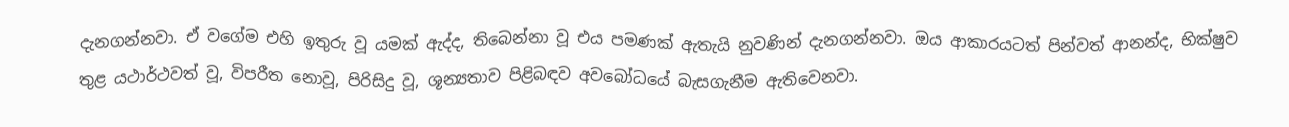දැනගන්නවා. ඒ වගේම එහි ඉතුරු වූ යමක් ඇද්ද, තිබෙන්නා වූ එය පමණක් ඇතැයි නුවණින් දැනගන්නවා. ඔය ආකාරයටත් පින්වත් ආනන්ද, භික්ෂුව තුළ යථාර්ථවත් වූ, විපරීත නොවූ, පිරිසිදු වූ, ශූන්‍යතාව පිළිබඳව අවබෝධයේ බැසගැනීම ඇතිවෙනවා.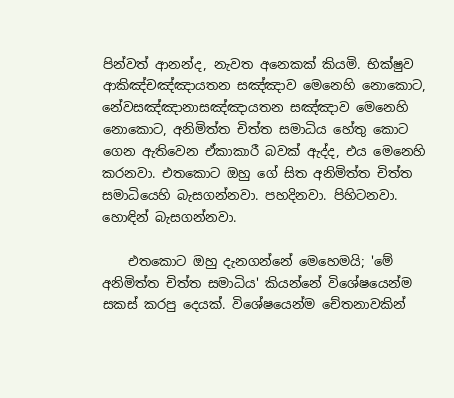පින්වත් ආනන්ද, නැවත අනෙකක් කියමි. භික්ෂුව ආකිඤ්චඤ්ඤායතන සඤ්ඤාව මෙනෙහි නොකොට, නේවසඤ්ඤානාසඤ්ඤායතන සඤ්ඤාව මෙනෙහි නොකොට, අනිමිත්ත චිත්ත සමාධිය හේතු කොට ගෙන ඇතිවෙන ඒකාකාරී බවක් ඇද්ද, එය මෙනෙහි කරනවා. එතකොට ඔහු ගේ සිත අනිමිත්ත චිත්ත සමාධියෙහි බැසගන්නවා. පහදිනවා. පිහිටනවා. හොඳින් බැසගන්නවා.

    එතකොට ඔහු දැනගන්නේ මෙහෙමයි; 'මේ අනිමිත්ත චිත්ත සමාධිය' කියන්නේ විශේෂයෙන්ම සකස් කරපු දෙයක්. විශේෂයෙන්ම චේතනාවකින්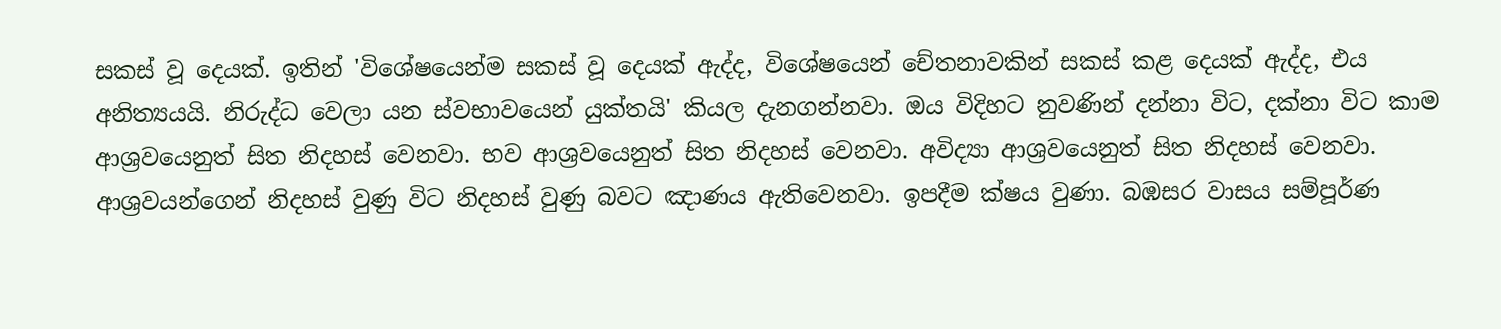සකස් වූ දෙයක්. ඉතින් 'විශේෂයෙන්ම සකස් වූ දෙයක් ඇද්ද, විශේෂයෙන් චේතනාවකින් සකස් කළ දෙයක් ඇද්ද, එය අනිත්‍යයයි. නිරුද්ධ වෙලා යන ස්වභාවයෙන් යුක්තයි' කියල දැනගන්නවා. ඔය විදිහට නුවණින් දන්නා විට, දක්නා විට කාම ආශ්‍රවයෙනුත් සිත නිදහස් වෙනවා. භව ආශ්‍රවයෙනුත් සිත නිදහස් වෙනවා. අවිද්‍යා ආශ්‍රවයෙනුත් සිත නිදහස් වෙනවා. ආශ්‍රවයන්ගෙන් නිදහස් වුණු විට නිදහස් වුණු බවට ඤාණය ඇතිවෙනවා. ඉපදීම ක්ෂය වුණා. බඹසර වාසය සම්පූර්ණ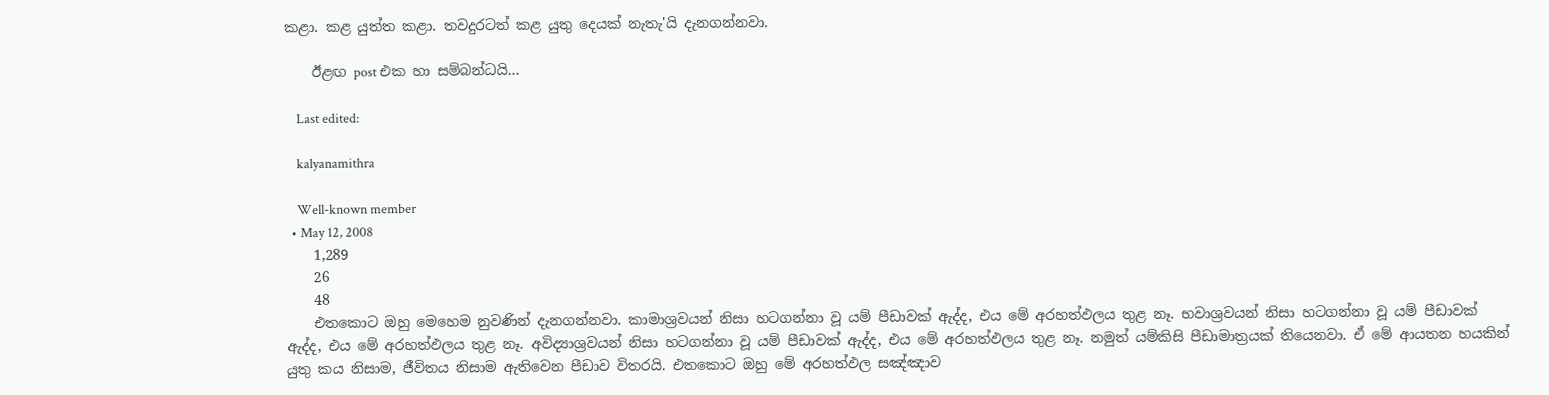කළා. කළ යුත්ත කළා. තවදුරටත් කළ යුතු දෙයක් නැතැ'යි දැනගන්නවා.

    ඊළඟ post එක හා සම්බන්ධයි...

    Last edited:

    kalyanamithra

    Well-known member
  • May 12, 2008
    1,289
    26
    48
    එතකොට ඔහු මෙහෙම නුවණින් දැනගන්නවා. කාමාශ්‍රවයන් නිසා හටගන්නා වූ යම් පීඩාවක් ඇද්ද, එය මේ අරහත්ඵලය තුළ නෑ. භවාශ්‍රවයන් නිසා හටගන්නා වූ යම් පීඩාවක් ඇද්ද, එය මේ අරහත්ඵලය තුළ නෑ. අවිද්‍යාශ්‍රවයන් නිසා හටගන්නා වූ යම් පීඩාවක් ඇද්ද, එය මේ අරහත්ඵලය තුළ නෑ. නමුත් යම්කිසි පීඩාමාත්‍රයක් තියෙනවා. ඒ මේ ආයතන හයකින් යුතු කය නිසාම, ජීවිතය නිසාම ඇතිවෙන පීඩාව විතරයි. එතකොට ඔහු මේ අරහත්ඵල සඤ්ඤාව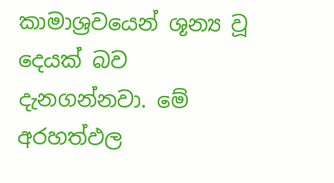කාමාශ්‍රවයෙන් ශූන්‍ය වූ දෙයක් බව දැනගන්නවා. මේ අරහත්ඵල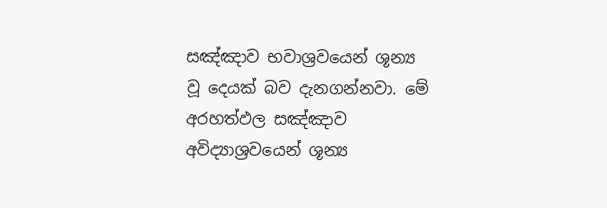සඤ්ඤාව භවාශ්‍රවයෙන් ශූන්‍ය වූ දෙයක් බව දැනගන්නවා. මේ අරහත්ඵල සඤ්ඤාව අවිද්‍යාශ්‍රවයෙන් ශූන්‍ය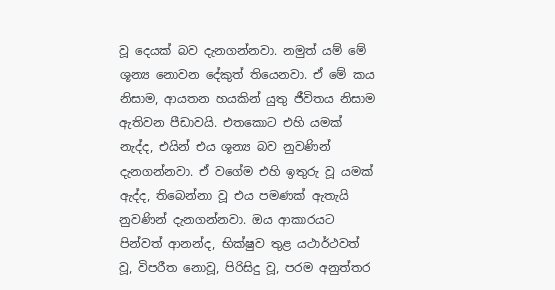වූ දෙයක් බව දැනගන්නවා. නමුත් යම් මේ ශූන්‍ය නොවන දේකුත් තියෙනවා. ඒ මේ කය නිසාම, ආයතන හයකින් යුතු ජීවිතය නිසාම ඇතිවන පීඩාවයි. එතකොට එහි යමක් නැද්ද, එයින් එය ශූන්‍ය බව නුවණින් දැනගන්නවා. ඒ වගේම එහි ඉතුරු වූ යමක් ඇද්ද, තිබෙන්නා වූ එය පමණක් ඇතැයි නුවණින් දැනගන්නවා. ඔය ආකාරයට පින්වත් ආනන්ද, භික්ෂුව තුළ යථාර්ථවත් වූ, විපරීත නොවූ, පිරිසිදු වූ, පරම අනුත්තර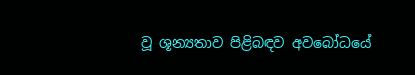වූ ශූන්‍යතාව පිළිබඳව අවබෝධයේ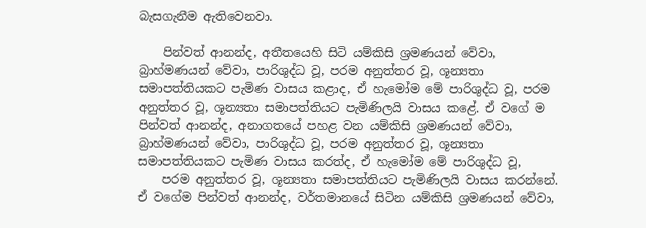බැසගැනීම ඇතිවෙනවා.

    පින්වත් ආනන්ද, අතීතයෙහි සිටි යම්කිසි ශ්‍රමණයන් වේවා, බ්‍රාහ්මණයන් වේවා, පාරිශුද්ධ වූ, පරම අනුත්තර වූ, ශූන්‍යතා සමාපත්තියකට පැමිණ වාසය කළාද, ඒ හැමෝම මේ පාරිශුද්ධ වූ, පරම අනුත්තර වූ, ශූන්‍යතා සමාපත්තියට පැමිණිලයි වාසය කළේ. ඒ වගේ ම පින්වත් ආනන්ද, අනාගතයේ පහළ වන යම්කිසි ශ්‍රමණයන් වේවා, බ්‍රාහ්මණයන් වේවා, පාරිශුද්ධ වූ, පරම අනුත්තර වූ, ශූන්‍යතා සමාපත්තියකට පැමිණ වාසය කරත්ද, ඒ හැමෝම මේ පාරිශුද්ධ වූ,
    පරම අනුත්තර වූ, ශූන්‍යතා සමාපත්තියට පැමිණිලයි වාසය කරන්නේ. ඒ වගේම පින්වත් ආනන්ද, වර්තමානයේ සිටින යම්කිසි ශ්‍රමණයන් වේවා,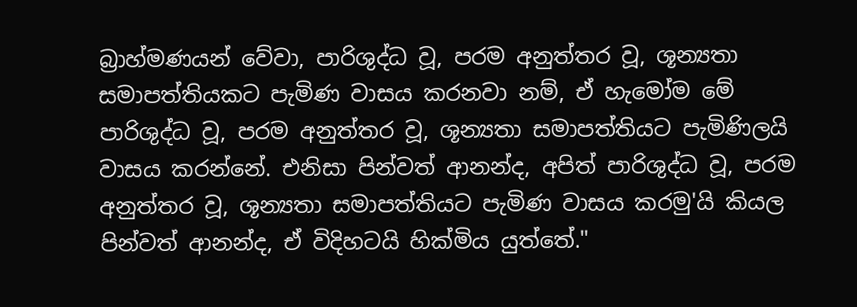බ්‍රාහ්මණයන් වේවා, පාරිශුද්ධ වූ, පරම අනුත්තර වූ, ශූන්‍යතා සමාපත්තියකට පැමිණ වාසය කරනවා නම්, ඒ හැමෝම මේ පාරිශුද්ධ වූ, පරම අනුත්තර වූ, ශූන්‍යතා සමාපත්තියට පැමිණිලයි වාසය කරන්නේ. එනිසා පින්වත් ආනන්ද, අපිත් පාරිශුද්ධ වූ, පරම අනුත්තර වූ, ශූන්‍යතා සමාපත්තියට පැමිණ වාසය කරමු'යි කියල පින්වත් ආනන්ද, ඒ විදිහටයි හික්මිය යුත්තේ."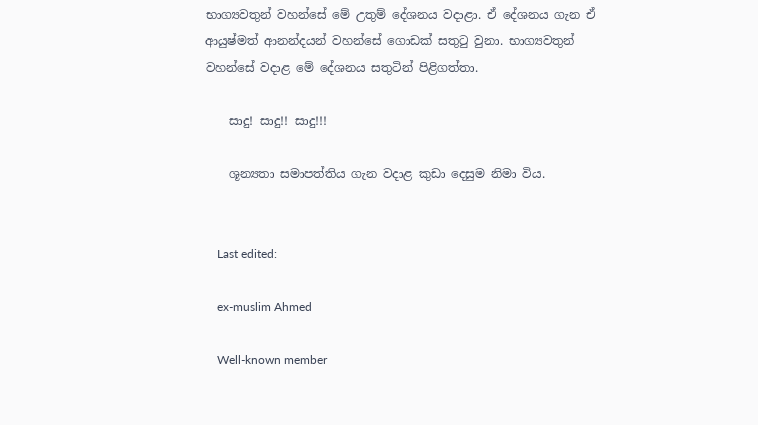භාග්‍යවතුන් වහන්සේ මේ උතුම් දේශනය වදාළා. ඒ දේශනය ගැන ඒ ආයුෂ්මත් ආනන්දයන් වහන්සේ ගොඩක් සතුටු වුනා. භාග්‍යවතුන් වහන්සේ වදාළ මේ දේශනය සතුටින් පිළිගත්තා.

    සාදු! සාදු!! සාදු!!!

    ශූන්‍යතා සමාපත්තිය ගැන වදාළ කුඩා දෙසුම නිමා විය.


    Last edited:

    ex-muslim Ahmed

    Well-known member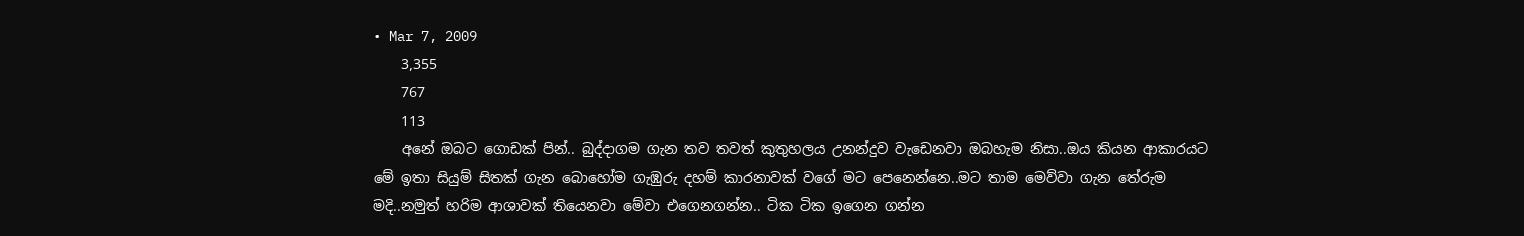• Mar 7, 2009
    3,355
    767
    113
    අනේ ඔබට ගොඩක් පින්.. බුද්දාගම ගැන තව තවත් කුතුහලය උනන්දුව වැඩෙනවා ඔබහැම නිසා..ඔය කියන ආකාරයට මේ ඉතා සියුම් සිතක් ගැන බොහෝම ගැඹුරු දහම් කාරනාවක් වගේ මට පෙනෙන්නෙ..මට තාම මෙව්වා ගැන තේරුම මදි..නමුත් හරිම ආශාවක් තියෙනවා මේවා එගෙනගන්න.. ටික ටික ඉගෙන ගන්න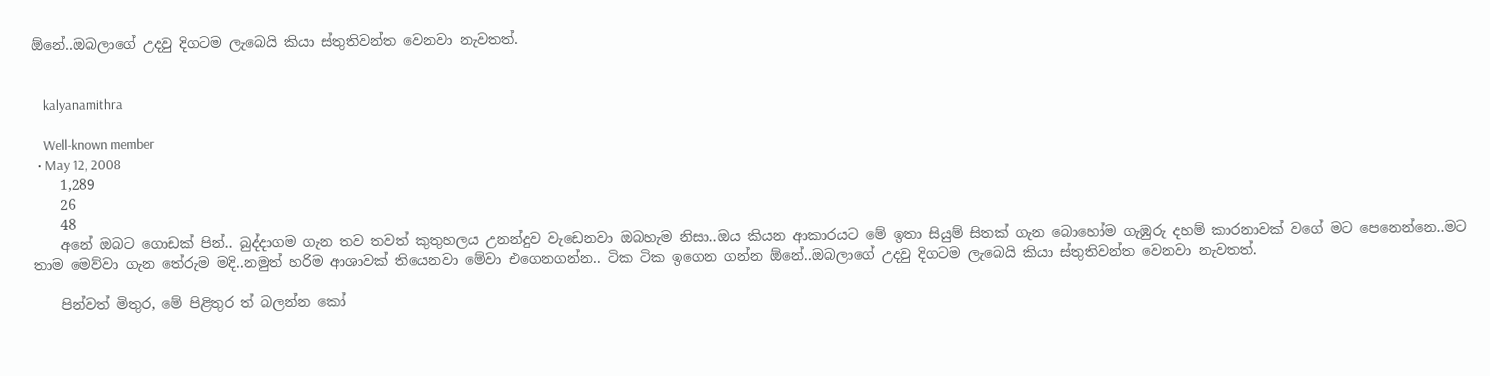ඕනේ..ඔබලාගේ උදවු දිගටම ලැබෙයි කියා ස්තුතිවන්ත වෙනවා නැවතත්.


    kalyanamithra

    Well-known member
  • May 12, 2008
    1,289
    26
    48
    අනේ ඔබට ගොඩක් පින්.. බුද්දාගම ගැන තව තවත් කුතුහලය උනන්දුව වැඩෙනවා ඔබහැම නිසා..ඔය කියන ආකාරයට මේ ඉතා සියුම් සිතක් ගැන බොහෝම ගැඹුරු දහම් කාරනාවක් වගේ මට පෙනෙන්නෙ..මට තාම මෙව්වා ගැන තේරුම මදි..නමුත් හරිම ආශාවක් තියෙනවා මේවා එගෙනගන්න.. ටික ටික ඉගෙන ගන්න ඕනේ..ඔබලාගේ උදවු දිගටම ලැබෙයි කියා ස්තුතිවන්ත වෙනවා නැවතත්.

    පින්වත් මිතුර, මේ පිළිතුර ත් බලන්න කෝ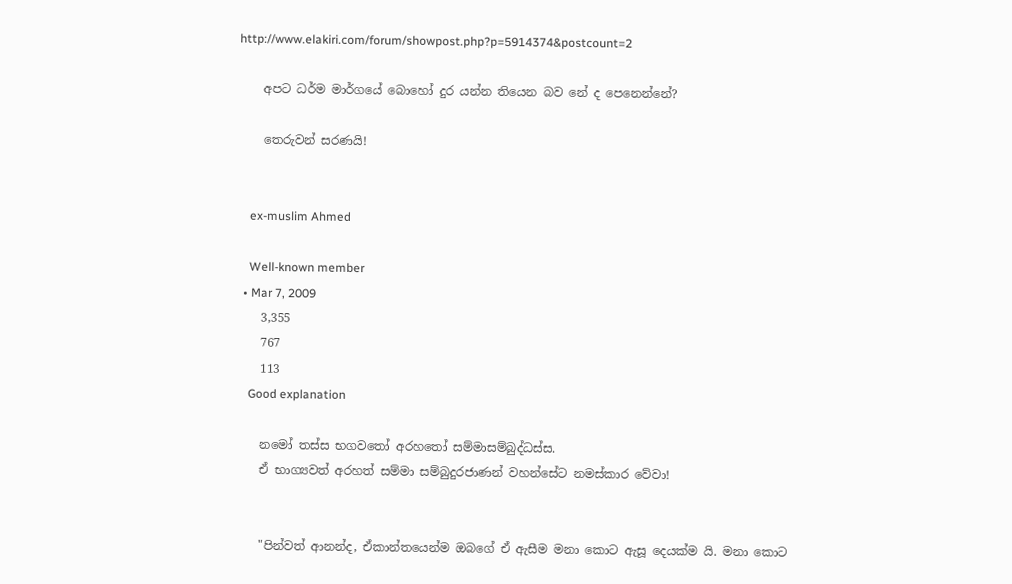http://www.elakiri.com/forum/showpost.php?p=5914374&postcount=2

    අපට ධර්ම මාර්ගයේ බොහෝ දුර යන්න තියෙන බව නේ ද පෙනෙන්නේ?

    තෙරුවන් සරණයි!


    ex-muslim Ahmed

    Well-known member
  • Mar 7, 2009
    3,355
    767
    113
    Good explanation

    නමෝ තස්ස භගවතෝ අරහතෝ සම්මාසම්බුද්ධස්ස.
    ඒ භාග්‍යවත් අරහත් සම්මා සම්බුදුරජාණන් වහන්සේට නමස්කාර වේවා!


    "පින්වත් ආනන්ද, ඒකාන්තයෙන්ම ඔබගේ ඒ ඇසීම මනා කොට ඇසූ දෙයක්ම යි. මනා කොට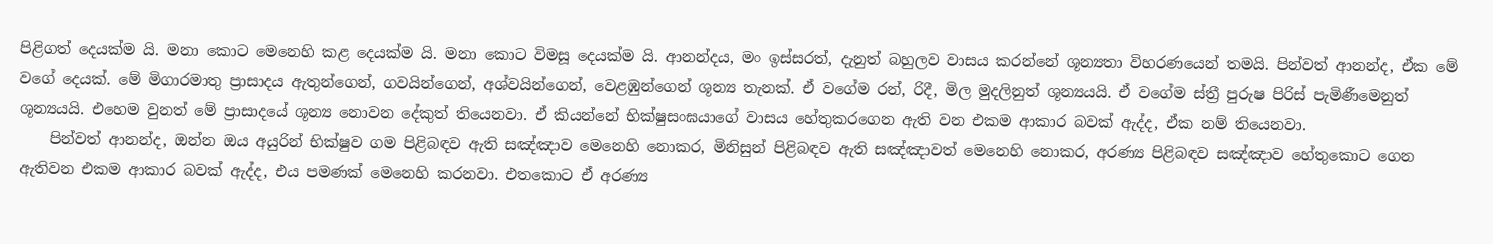පිළිගත් දෙයක්ම යි. මනා කොට මෙනෙහි කළ දෙයක්ම යි. මනා කොට විමසූ දෙයක්ම යි. ආනන්දය, මං ඉස්සරත්, දැනුත් බහුලව වාසය කරන්නේ ශූන්‍යතා විහරණයෙන් තමයි. පින්වත් ආනන්ද, ඒක මේ වගේ දෙයක්. මේ මිගාරමාතු ප්‍රාසාදය ඇතුන්ගෙන්, ගවයින්ගෙන්, අශ්වයින්ගෙන්, වෙළඹුන්ගෙන් ශූන්‍ය තැනක්. ඒ වගේම රන්, රිදී, මිල මුදලිනුත් ශූන්‍යයයි. ඒ වගේම ස්ත්‍රී පුරුෂ පිරිස් පැමිණීමෙනුත් ශූන්‍යයයි. එහෙම වුනත් මේ ප්‍රාසාදයේ ශූන්‍ය නොවන දේකුත් තියෙනවා. ඒ කියන්නේ භික්ෂුසංඝයාගේ වාසය හේතුකරගෙන ඇති වන එකම ආකාර බවක් ඇද්ද, ඒක නම් තියෙනවා.
    පින්වත් ආනන්ද, ඔන්න ඔය අයුරින් භික්ෂුව ගම පිළිබඳව ඇති සඤ්ඤාව මෙනෙහි නොකර, මිනිසුන් පිළිබඳව ඇති සඤ්ඤාවත් මෙනෙහි නොකර, අරණ්‍ය පිළිබඳව සඤ්ඤාව හේතුකොට ගෙන ඇතිවන එකම ආකාර බවක් ඇද්ද, එය පමණක් මෙනෙහි කරනවා. එතකොට ඒ අරණ්‍ය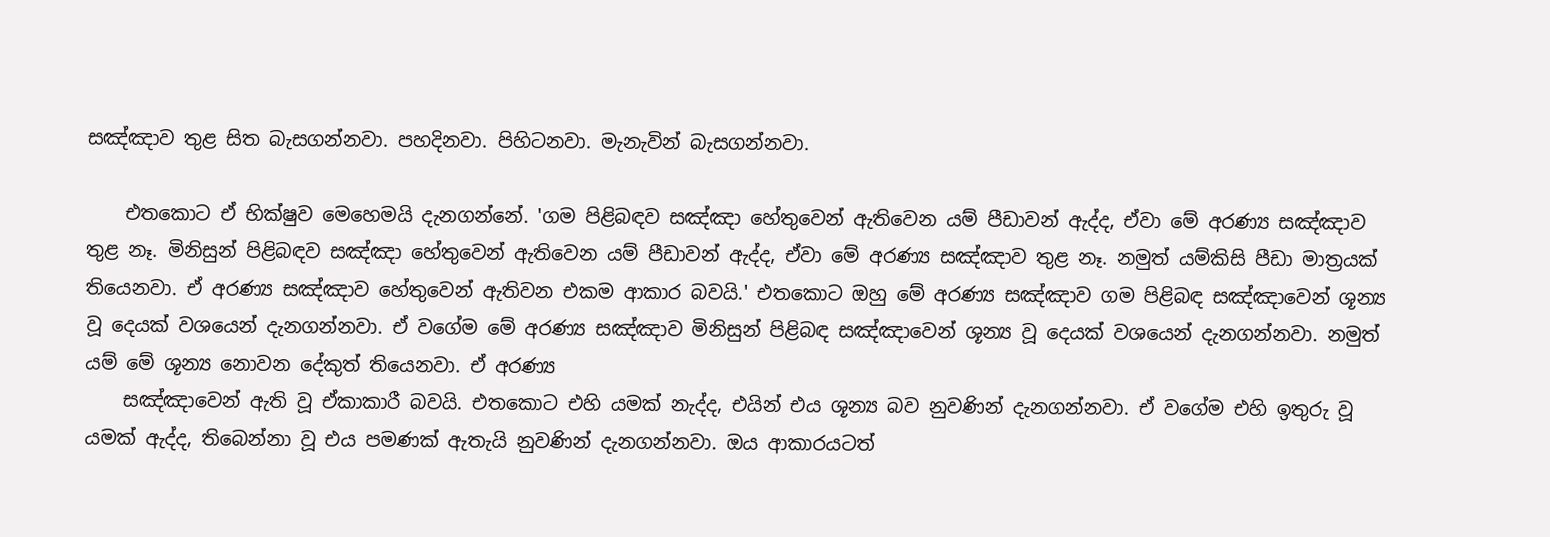සඤ්ඤාව තුළ සිත බැසගන්නවා. පහදිනවා. පිහිටනවා. මැනැවින් බැසගන්නවා.

    එතකොට ඒ භික්ෂුව මෙහෙමයි දැනගන්නේ. 'ගම පිළිබඳව සඤ්ඤා හේතුවෙන් ඇතිවෙන යම් පීඩාවන් ඇද්ද, ඒවා මේ අරණ්‍ය සඤ්ඤාව තුළ නෑ. මිනිසුන් පිළිබඳව සඤ්ඤා හේතුවෙන් ඇතිවෙන යම් පීඩාවන් ඇද්ද, ඒවා මේ අරණ්‍ය සඤ්ඤාව තුළ නෑ. නමුත් යම්කිසි පීඩා මාත්‍රයක් තියෙනවා. ඒ අරණ්‍ය සඤ්ඤාව හේතුවෙන් ඇතිවන එකම ආකාර බවයි.' එතකොට ඔහු මේ අරණ්‍ය සඤ්ඤාව ගම පිළිබඳ සඤ්ඤාවෙන් ශූන්‍ය වූ දෙයක් වශයෙන් දැනගන්නවා. ඒ වගේම මේ අරණ්‍ය සඤ්ඤාව මිනිසුන් පිළිබඳ සඤ්ඤාවෙන් ශූන්‍ය වූ දෙයක් වශයෙන් දැනගන්නවා. නමුත් යම් මේ ශූන්‍ය නොවන දේකුත් තියෙනවා. ඒ අරණ්‍ය
    සඤ්ඤාවෙන් ඇති වූ ඒකාකාරී බවයි. එතකොට එහි යමක් නැද්ද, එයින් එය ශූන්‍ය බව නුවණින් දැනගන්නවා. ඒ වගේම එහි ඉතුරු වූ යමක් ඇද්ද, තිබෙන්නා වූ එය පමණක් ඇතැයි නුවණින් දැනගන්නවා. ඔය ආකාරයටත්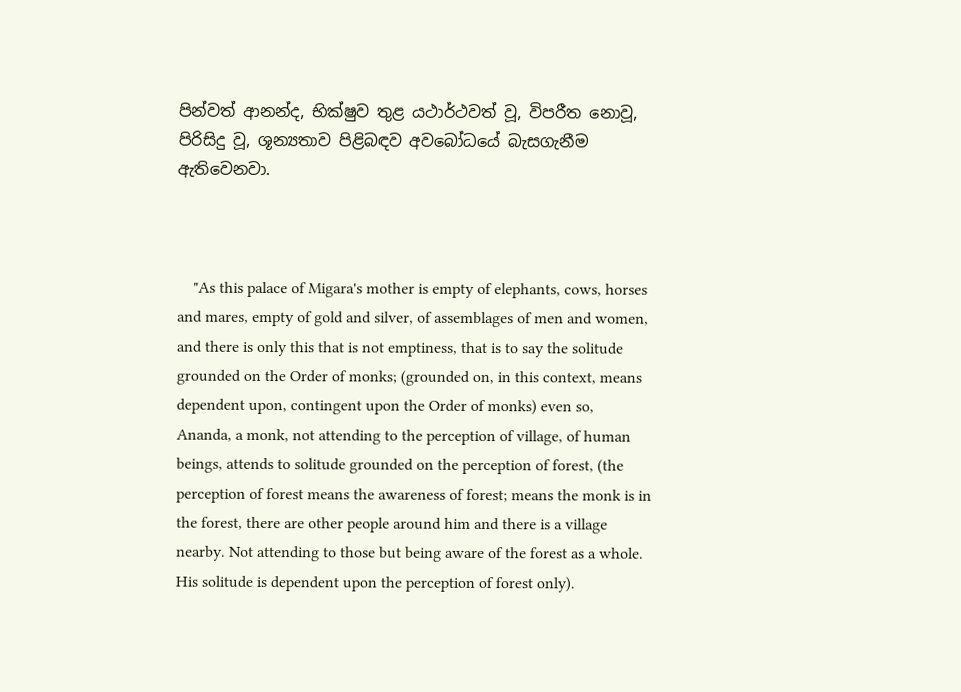පින්වත් ආනන්ද, භික්ෂුව තුළ යථාර්ථවත් වූ, විපරීත නොවූ, පිරිසිදු වූ, ශූන්‍යතාව පිළිබඳව අවබෝධයේ බැසගැනීම ඇතිවෙනවා.



    "As this palace of Migara's mother is empty of elephants, cows, horses and mares, empty of gold and silver, of assemblages of men and women, and there is only this that is not emptiness, that is to say the solitude grounded on the Order of monks; (grounded on, in this context, means dependent upon, contingent upon the Order of monks) even so, Ananda, a monk, not attending to the perception of village, of human beings, attends to solitude grounded on the perception of forest, (the perception of forest means the awareness of forest; means the monk is in the forest, there are other people around him and there is a village nearby. Not attending to those but being aware of the forest as a whole. His solitude is dependent upon the perception of forest only).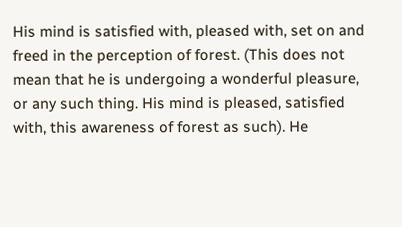His mind is satisfied with, pleased with, set on and freed in the perception of forest. (This does not mean that he is undergoing a wonderful pleasure, or any such thing. His mind is pleased, satisfied with, this awareness of forest as such). He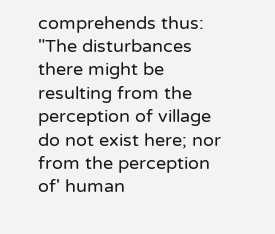comprehends thus: "The disturbances there might be resulting from the perception of village do not exist here; nor from the perception of' human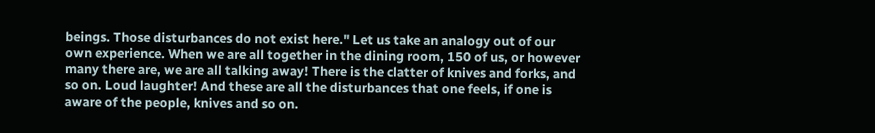beings. Those disturbances do not exist here." Let us take an analogy out of our own experience. When we are all together in the dining room, 150 of us, or however many there are, we are all talking away! There is the clatter of knives and forks, and so on. Loud laughter! And these are all the disturbances that one feels, if one is aware of the people, knives and so on.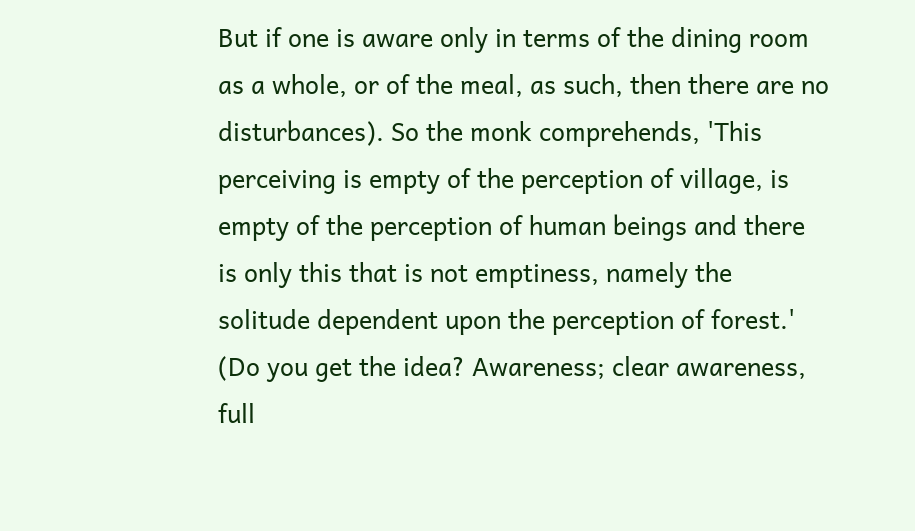But if one is aware only in terms of the dining room as a whole, or of the meal, as such, then there are no disturbances). So the monk comprehends, 'This perceiving is empty of the perception of village, is empty of the perception of human beings and there is only this that is not emptiness, namely the solitude dependent upon the perception of forest.' (Do you get the idea? Awareness; clear awareness, full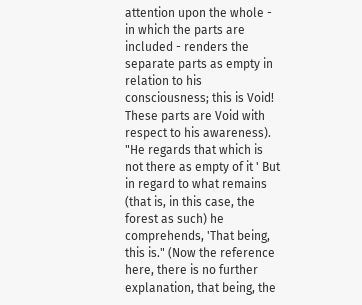attention upon the whole - in which the parts are included - renders the separate parts as empty in relation to his consciousness; this is Void! These parts are Void with respect to his awareness). "He regards that which is not there as empty of it ' But in regard to what remains (that is, in this case, the forest as such) he comprehends, 'That being, this is." (Now the reference here, there is no further explanation, that being, the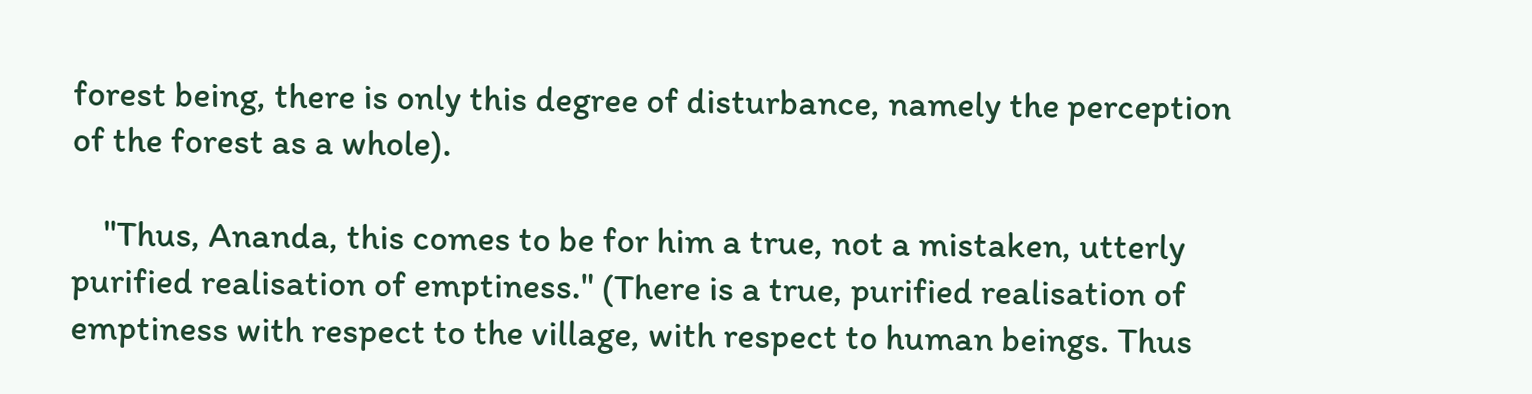forest being, there is only this degree of disturbance, namely the perception of the forest as a whole).

    "Thus, Ananda, this comes to be for him a true, not a mistaken, utterly purified realisation of emptiness." (There is a true, purified realisation of emptiness with respect to the village, with respect to human beings. Thus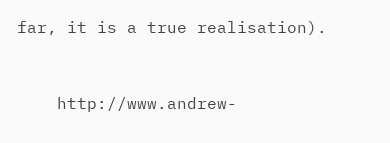far, it is a true realisation).


    http://www.andrew-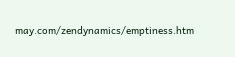may.com/zendynamics/emptiness.htm